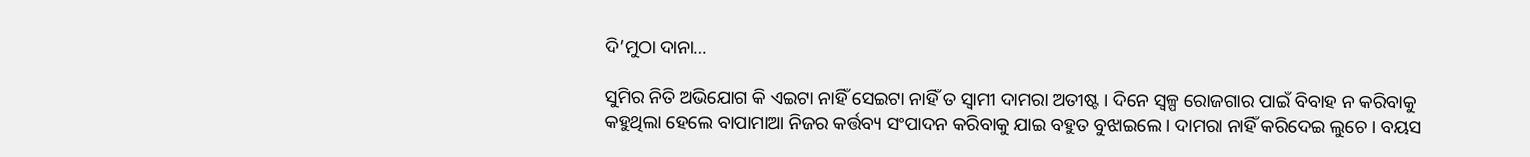ଦି’ମୁଠା ଦାନା…

ସୁମିର ନିତି ଅଭିଯୋଗ କି ଏଇଟା ନାହିଁ ସେଇଟା ନାହିଁ ତ ସ୍ୱାମୀ ଦାମରା ଅତୀଷ୍ଟ । ଦିନେ ସ୍ୱଳ୍ପ ରୋଜଗାର ପାଇଁ ବିବାହ ନ କରିବାକୁ କହୁଥିଲା ହେଲେ ବାପାମାଆ ନିଜର କର୍ତ୍ତବ୍ୟ ସଂପାଦନ କରିବାକୁ ଯାଇ ବହୁତ ବୁଝାଇଲେ । ଦାମରା ନାହିଁ କରିଦେଇ ଲୁଚେ । ବୟସ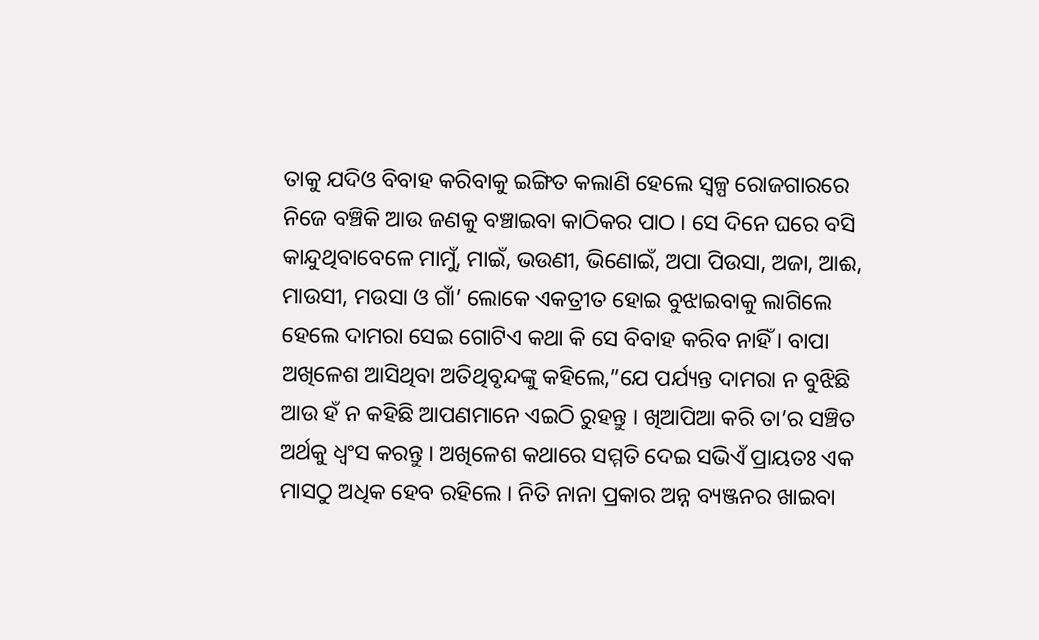ତାକୁ ଯଦିଓ ବିବାହ କରିବାକୁ ଇଙ୍ଗିତ କଲାଣି ହେଲେ ସ୍ୱଳ୍ପ ରୋଜଗାରରେ ନିଜେ ବଞ୍ଚିକି ଆଉ ଜଣକୁ ବଞ୍ଚାଇବା କାଠିକର ପାଠ । ସେ ଦିନେ ଘରେ ବସି କାନ୍ଦୁଥିବାବେଳେ ମାମୁଁ, ମାଇଁ, ଭଉଣୀ, ଭିଣୋଇଁ, ଅପା ପିଉସା, ଅଜା, ଆଈ, ମାଉସୀ, ମଉସା ଓ ଗାଁ’ ଲୋକେ ଏକତ୍ରୀତ ହୋଇ ବୁଝାଇବାକୁ ଲାଗିଲେ ହେଲେ ଦାମରା ସେଇ ଗୋଟିଏ କଥା କି ସେ ବିବାହ କରିବ ନାହିଁ । ବାପା ଅଖିଳେଶ ଆସିଥିବା ଅତିଥିବୃନ୍ଦଙ୍କୁ କହିଲେ,”ଯେ ପର୍ଯ୍ୟନ୍ତ ଦାମରା ନ ବୁଝିଛି ଆଉ ହଁ ନ କହିଛି ଆପଣମାନେ ଏଇଠି ରୁହନ୍ତୁ । ଖିଆପିଆ କରି ତା’ର ସଞ୍ଚିତ ଅର୍ଥକୁ ଧ୍ବଂସ କରନ୍ତୁ । ଅଖିଳେଶ କଥାରେ ସମ୍ମତି ଦେଇ ସଭିଏଁ ପ୍ରାୟତଃ ଏକ ମାସଠୁ ଅଧିକ ହେବ ରହିଲେ । ନିତି ନାନା ପ୍ରକାର ଅନ୍ନ ବ୍ୟଞ୍ଜନର ଖାଇବା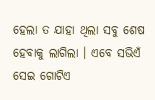ହେଲା ତ ଯାହା ଥିଲା ସବୁ ଶେଷ ହେବାକୁ ଲାଗିଲା । ଏବେ ସଭିଏଁ ସେଇ ଗୋଟିଏ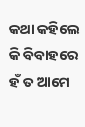କଥା କହିଲେ କି ବିବାହରେ ହଁ ତ ଆମେ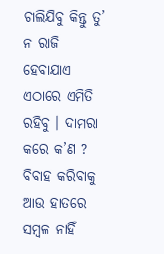ଚାଲିଯିବୁ କିନ୍ତୁ ତୁ’ ନ ରାଜି ହେବାଯାଏ ଏଠାରେ ଏମିତି ରହିବୁ । ଦାମରା କରେ କ’ଣ ? ବିବାହ କରିବାକୁ ଆଉ ହାତରେ ସମ୍ବଳ ନାହିଁ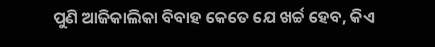ପୁଣି ଆଜିକାଲିକା ବିବାହ କେତେ ଯେ ଖର୍ଚ୍ଚ ହେବ, କିଏ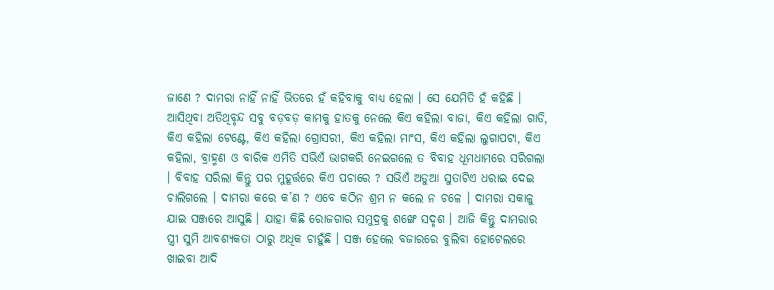ଜାଣେ ? ଦାମରା ନାହିଁ ନାହିଁ ଭିତରେ ହଁ କହିବାକୁ ବାଧ୍ୟ ହେଲା । ସେ ଯେମିତି ହଁ କହିଛି । ଆସିଥିବା ଅତିଥିବୃନ୍ଦ ସବୁ ବଡ଼ବଡ଼ କାମକୁ ହାତକୁ ନେଲେ କିଏ କହିଲା ବାଜା, କିଏ କହିଲା ଗାଡି, କିଏ କହିଲା ଟେଣ୍ଟେ, କିଏ କହିଲା ଗ୍ରୋସରୀ, କିଏ କହିଲା ମାଂସ, କିଏ କହିଲା ଲୁଗାପଟା, କିଏ କହିଲା, ବ୍ରାହ୍ମଣ ଓ ବାରିକ ଏମିତି ସଭିଏଁ ଭାଗକରି ନେଇଗଲେ ତ ବିବାହ ଧୂମଧାମରେ ସରିଗଲା । ବିବାହ ସରିଲା କିନ୍ତୁ ପର ମୁହୂର୍ତ୍ତରେ କିଏ ପଚାରେ ? ସଭିଏଁ ଅଡୁଆ ସୁତାଟିଏ ଧରାଇ ଦେଇ ଚାଲିଗଲେ । ଦାମରା କରେ କ’ଣ ? ଏବେ କଠିନ ଶ୍ରମ ନ କଲେ ନ ଚଳେ । ଦାମରା ସକାଳୁ ଯାଇ ସଞ୍ଜରେ ଆସୁଛି । ଯାହା କିଛି ରୋଜଗାର ସମୁଦ୍ରକୁ ଶଙ୍ଖେ ସଦୃଶ । ଆଜି କିନ୍ତୁ ଦାମରାର ସ୍ତ୍ରୀ ସୁମି ଆବଶ୍ୟକତା ଠାରୁ ଅଧିକ ଚାହୁଁଛି । ସଞ୍ଜ ହେଲେ ବଜାରରେ ବୁଲିବା ହୋଟେଲରେ ଖାଇବା ଆଦି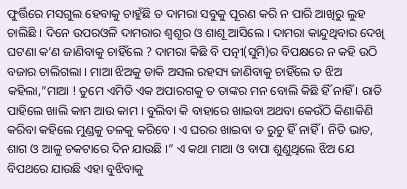ଫୁର୍ତ୍ତିରେ ମସଗୁଲ ହେବାକୁ ଚାହୁଁଛି ତ ଦାମରା ସବୁକୁ ପୂରଣ କରି ନ ପାରି ଆଖିରୁ ଲୁହ ଚାଲିଛି । ଦିନେ ଉପରଓଳି ଦାମରାର ଶ୍ବଶୂର ଓ ଶାଶୂ ଆସିଲେ । ଦାମରା କାନ୍ଦୁଥିବାର ଦେଖି ଘଟଣା କ’ଣ ଜାଣିବାକୁ ଚାହିଁଲେ ? ଦାମରା କିଛି ବି ପତ୍ନୀ(ସୁମି)ର ବିପକ୍ଷରେ ନ କହି ଉଠି ବଜାର ଚାଲିଗଲା । ମାଆ ଝିଅକୁ ଡାକି ଅସଲ ରହସ୍ୟ ଜାଣିବାକୁ ଚାହିଁଲେ ତ ଝିଅ କହିଲା,”ମାଆ ! ତୁମେ ଏମିତି ଏକ ଅପାରଗକୁ ତ ତାଙ୍କର ମନ ବୋଲି କିଛି ହିଁ ନାହିଁ । ରାତି ପାହିଲେ ଖାଲି କାମ ଆଉ କାମ । ବୁଲିବା କି ବାହାରେ ଖାଇବା ଅଥବା କେଉଁଠି କିଣାକିଣି କରିବା କହିଲେ ମୁଣ୍ଡକୁ ତଳକୁ କରିବେ । ଏ ଘରର ଖାଇବା ତ ରୁଚୁ ହିଁ ନାହିଁ । ନିତି ଭାତ, ଶାଗ ଓ ଆଳୁ ଚକଟାରେ ଦିନ ଯାଉଛି ।” ଏ କଥା ମାଆ ଓ ବାପା ଶୁଣୁଥିଲେ ଝିଅ ଯେ ବିପଥରେ ଯାଉଛି ଏହା ବୁଝିବାକୁ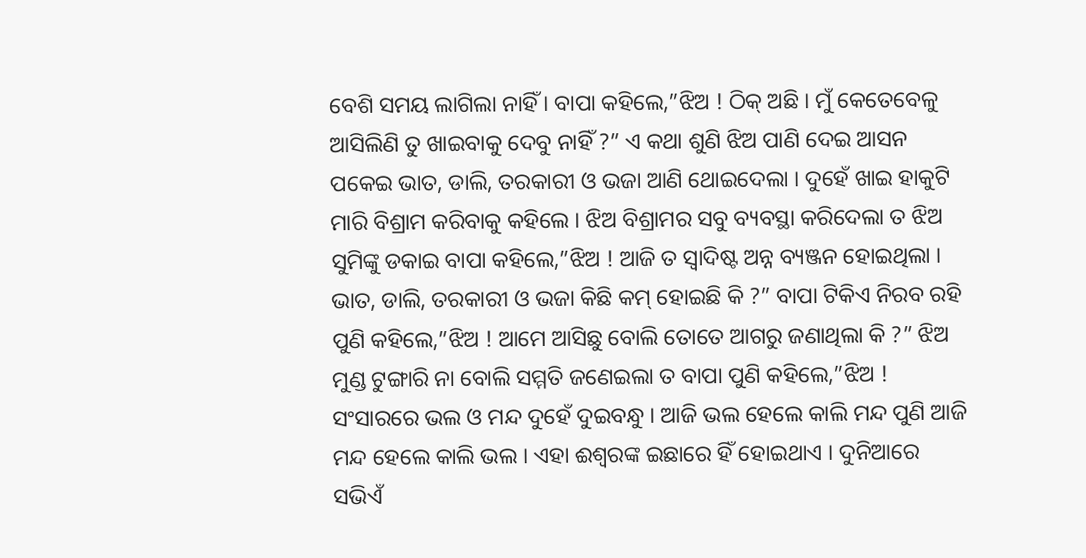ବେଶି ସମୟ ଲାଗିଲା ନାହିଁ । ବାପା କହିଲେ,”ଝିଅ ! ଠିକ୍ ଅଛି । ମୁଁ କେତେବେଳୁ ଆସିଲିଣି ତୁ ଖାଇବାକୁ ଦେବୁ ନାହିଁ ?” ଏ କଥା ଶୁଣି ଝିଅ ପାଣି ଦେଇ ଆସନ ପକେଇ ଭାତ, ଡାଲି, ତରକାରୀ ଓ ଭଜା ଆଣି ଥୋଇଦେଲା । ଦୁହେଁ ଖାଇ ହାକୁଟି ମାରି ବିଶ୍ରାମ କରିବାକୁ କହିଲେ । ଝିଅ ବିଶ୍ରାମର ସବୁ ବ୍ୟବସ୍ଥା କରିଦେଲା ତ ଝିଅ ସୁମିଙ୍କୁ ଡକାଇ ବାପା କହିଲେ,”ଝିଅ ! ଆଜି ତ ସ୍ବାଦିଷ୍ଟ ଅନ୍ନ ବ୍ୟଞ୍ଜନ ହୋଇଥିଲା । ଭାତ, ଡାଲି, ତରକାରୀ ଓ ଭଜା କିଛି କମ୍ ହୋଇଛି କି ?” ବାପା ଟିକିଏ ନିରବ ରହି ପୁଣି କହିଲେ,”ଝିଅ ! ଆମେ ଆସିଛୁ ବୋଲି ତୋତେ ଆଗରୁ ଜଣାଥିଲା କି ?” ଝିଅ ମୁଣ୍ଡ ଟୁଙ୍ଗାରି ନା ବୋଲି ସମ୍ମତି ଜଣେଇଲା ତ ବାପା ପୁଣି କହିଲେ,”ଝିଅ ! ସଂସାରରେ ଭଲ ଓ ମନ୍ଦ ଦୁହେଁ ଦୁଇବନ୍ଧୁ । ଆଜି ଭଲ ହେଲେ କାଲି ମନ୍ଦ ପୁଣି ଆଜି ମନ୍ଦ ହେଲେ କାଲି ଭଲ । ଏହା ଈଶ୍ବରଙ୍କ ଇଛାରେ ହିଁ ହୋଇଥାଏ । ଦୁନିଆରେ ସଭିଏଁ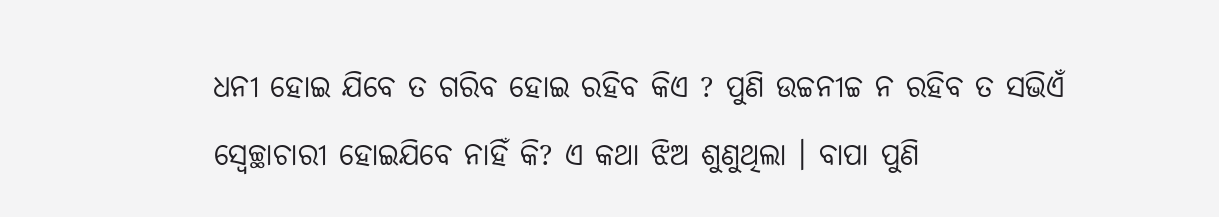ଧନୀ ହୋଇ ଯିବେ ତ ଗରିବ ହୋଇ ରହିବ କିଏ ? ପୁଣି ଉଚ୍ଚନୀଚ୍ଚ ନ ରହିବ ତ ସଭିଏଁ ସ୍ଵେଚ୍ଛାଚାରୀ ହୋଇଯିବେ ନାହିଁ କି? ଏ କଥା ଝିଅ ଶୁଣୁଥିଲା । ବାପା ପୁଣି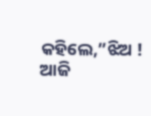କହିଲେ,”ଝିଅ ! ଆଜି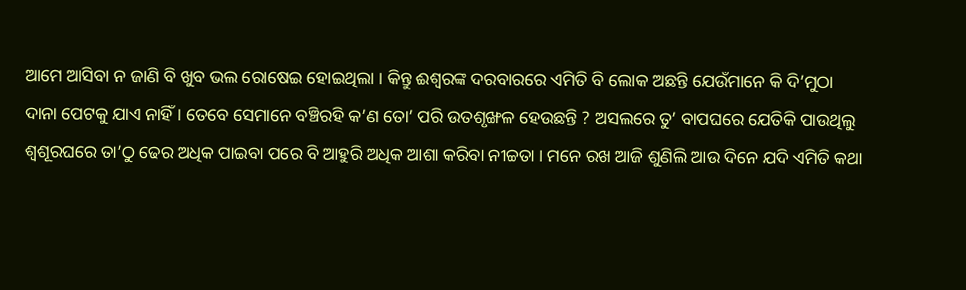ଆମେ ଆସିବା ନ ଜାଣି ବି ଖୁବ ଭଲ ରୋଷେଇ ହୋଇଥିଲା । କିନ୍ତୁ ଈଶ୍ବରଙ୍କ ଦରବାରରେ ଏମିତି ବି ଲୋକ ଅଛନ୍ତି ଯେଉଁମାନେ କି ଦି’ମୁଠା ଦାନା ପେଟକୁ ଯାଏ ନାହିଁ । ତେବେ ସେମାନେ ବଞ୍ଚିରହି କ’ଣ ତୋ’ ପରି ଉତଶୃଙ୍ଖଳ ହେଉଛନ୍ତି ? ଅସଲରେ ତୁ’ ବାପଘରେ ଯେତିକି ପାଉଥିଲୁ ଶ୍ବଶୂରଘରେ ତା’ଠୁ ଢେର ଅଧିକ ପାଇବା ପରେ ବି ଆହୁରି ଅଧିକ ଆଶା କରିବା ନୀଚ୍ଚତା । ମନେ ରଖ ଆଜି ଶୁଣିଲି ଆଉ ଦିନେ ଯଦି ଏମିତି କଥା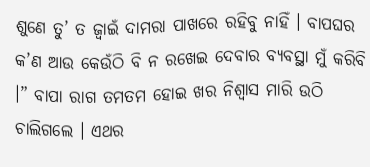ଶୁଣେ ତୁ’ ତ ଜ୍ବାଇଁ ଦାମରା ପାଖରେ ରହିବୁ ନାହିଁ । ବାପଘର କ’ଣ ଆଉ କେଉଁଠି ବି ନ ରଖେଇ ଦେବାର ବ୍ଯବସ୍ଥା ମୁଁ କରିବି ।” ବାପା ରାଗ ତମତମ ହୋଇ ଖର ନିଶ୍ବାସ ମାରି ଉଠି ଚାଲିଗଲେ । ଏଥର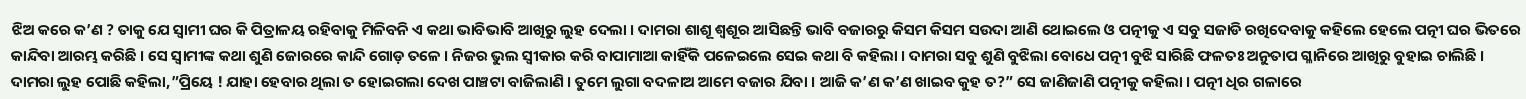ଝିଅ କରେ କ’ଣ ? ତାକୁ ଯେ ସ୍ବାମୀ ଘର କି ପିତ୍ରାଳୟ ରହିବାକୁ ମିଳିବନି ଏ କଥା ଭାବିଭାବି ଆଖିରୁ ଲୁହ ଦେଲା । ଦାମରା ଶାଶୂ ଶ୍ବଶୂର ଆସିଛନ୍ତି ଭାବି ବଜାରରୁ କିସମ କିସମ ସଉଦା ଆଣି ଥୋଇଲେ ଓ ପତ୍ନୀକୁ ଏ ସବୁ ସଜାଡି ରଖିଦେବାକୁ କହିଲେ ହେଲେ ପତ୍ନୀ ଘର ଭିତରେ କାନ୍ଦିବା ଆରମ୍ଭ କରିଛି । ସେ ସ୍ବାମୀଙ୍କ କଥା ଶୁଣି ଜୋରରେ କାନ୍ଦି ଗୋଡ଼ ତଳେ । ନିଜର ଭୁଲ ସ୍ବୀକାର କରି ବାପାମାଆ କାହିଁକି ପଳେଇଲେ ସେଇ କଥା ବି କହିଲା । ଦାମରା ସବୁ ଶୁଣି ବୁଝିଲା ବୋଧେ ପତ୍ନୀ ବୁଝି ସାରିଛି ଫଳତଃ ଅନୁତାପ ଗ୍ଳାନିରେ ଆଖିରୁ ବୁହାଇ ଚାଲିଛି । ଦାମରା ଲୁହ ପୋଛି କହିଲା,”ପ୍ରିୟେ ! ଯାହା ହେବାର ଥିଲା ତ ହୋଇଗଲା ଦେଖ ପାଞ୍ଚଟା ବାଜିଲାଣି । ତୁମେ ଲୁଗା ବଦଳାଅ ଆମେ ବଜାର ଯିବା । ଆଜି କ’ଣ କ’ଣ ଖାଇବ କୁହ ତ?” ସେ ଜାଣିଜାଣି ପତ୍ନୀକୁ କହିଲା । ପତ୍ନୀ ଧିର ଗଳାରେ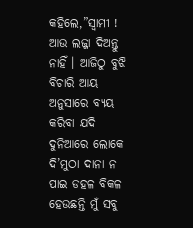କହିଲେ,”ସ୍ବାମୀ ! ଆଉ ଲଜ୍ଜା ଦିଅନ୍ତୁ ନାହିଁ । ଆଜିଠୁ ବୁଝି ବିଚାରି ଆୟ ଅନୁସାରେ ବ୍ୟୟ କରିବା ଯଦି ଦୁନିଆରେ ଲୋକେ ଦି’ମୁଠା ଦାନା ନ ପାଇ ଡହଳ ବିକଳ ହେଉଛନ୍ତି ମୁଁ ସବୁ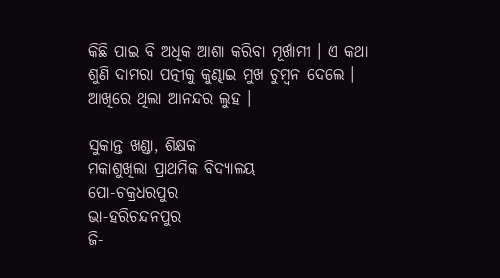କିଛି ପାଇ ବି ଅଧିକ ଆଶା କରିବା ମୂର୍ଖାମୀ । ଏ କଥା ଶୁଣି ଦାମରା ପତ୍ନୀକୁ କୁଣ୍ଢାଇ ମୁଖ ଚୁମ୍ବନ ଦେଲେ । ଆଖିରେ ଥିଲା ଆନନ୍ଦର ଲୁହ ।

ସୁକାନ୍ତ ଖଣ୍ଡା, ଶିକ୍ଷକ
ମକାଶୁଖିଲା ପ୍ରାଥମିକ ବିଦ୍ୟାଳୟ
ପୋ-ଚକ୍ରଧରପୁର
ଭା-ହରିଚନ୍ଦନପୁର
ଜି-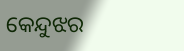କେନ୍ଦୁଝର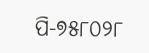ପି-୭୫୮୦୨୮